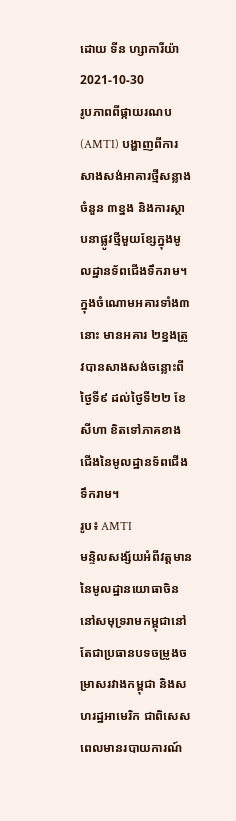ដោយ ទីន ហ្សាការីយ៉ា
2021-10-30
រូបភាពពីផ្កាយរណប (AMTI) បង្ហាញពីការសាងសង់អាគារថ្មីសន្លាងចំនួន ៣ខ្នង និងការស្ថាបនាផ្លូវថ្មីមួយខ្សែក្នុងមូលដ្ឋានទ័ពជើងទឹករាម។ ក្នុងចំណោមអគារទាំង៣នោះ មានអគារ ២ខ្នងត្រូវបានសាងសង់ចន្លោះពីថ្ងៃទី៩ ដល់ថ្ងៃទី២២ ខែសីហា ខិតទៅភាគខាងជើងនៃមូលដ្ឋានទ័ពជើងទឹករាម។
រូប៖ AMTI
មន្ទិលសង្ស័យអំពីវត្តមាននៃមូលដ្ឋានយោធាចិននៅសមុទ្ររាមកម្ពុជានៅតែជាប្រធានបទចម្រូងចម្រាសរវាងកម្ពុជា និងសហរដ្ឋអាមេរិក ជាពិសេសពេលមានរបាយការណ៍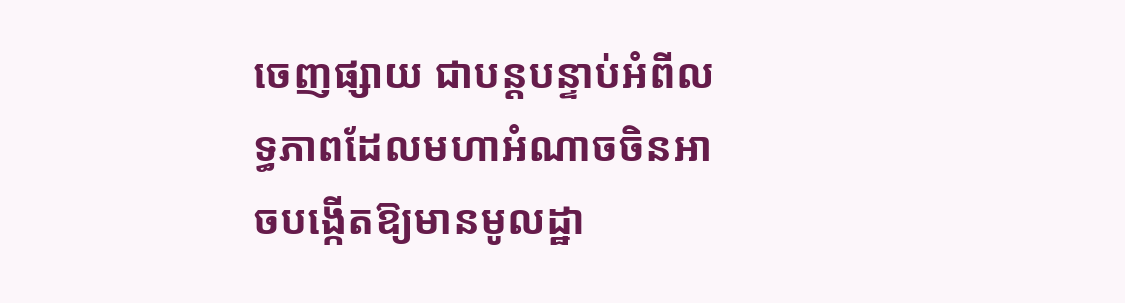ចេញផ្សាយ ជាបន្តបន្ទាប់អំពីលទ្ធភាពដែលមហាអំណាចចិនអាចបង្កើតឱ្យមានមូលដ្ឋា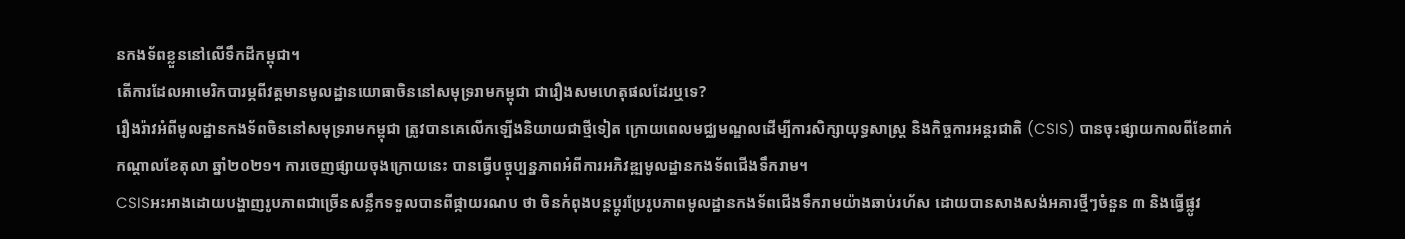នកងទ័ពខ្លួននៅលើទឹកដីកម្ពុជា។
តើការដែលអាមេរិកបារម្ភពីវត្តមានមូលដ្ឋានយោធាចិននៅសមុទ្ររាមកម្ពុជា ជារឿងសមហេតុផលដែរឬទេ?
រឿងរ៉ាវអំពីមូលដ្ឋានកងទ័ពចិននៅសមុទ្ររាមកម្ពុជា ត្រូវបានគេលើកឡើងនិយាយជាថ្មីទៀត ក្រោយពេលមជ្ឈមណ្ឌលដើម្បីការសិក្សាយុទ្ធសាស្ត្រ និងកិច្ចការអន្តរជាតិ (CSIS) បានចុះផ្សាយកាលពីខែពាក់កណ្តាលខែតុលា ឆ្នាំ២០២១។ ការចេញផ្សាយចុងក្រោយនេះ បានធ្វើបច្ចុប្បន្នភាពអំពីការអភិវឌ្ឍមូលដ្ឋានកងទ័ពជើងទឹករាម។
CSISអះអាងដោយបង្ហាញរូបភាពជាច្រើនសន្លឹកទទួលបានពីផ្កាយរណប ថា ចិនកំពុងបន្តប្តូរប្រែរូបភាពមូលដ្ឋានកងទ័ពជើងទឹករាមយ៉ាងឆាប់រហ័ស ដោយបានសាងសង់អគារថ្មីៗចំនួន ៣ និងធ្វើផ្លូវ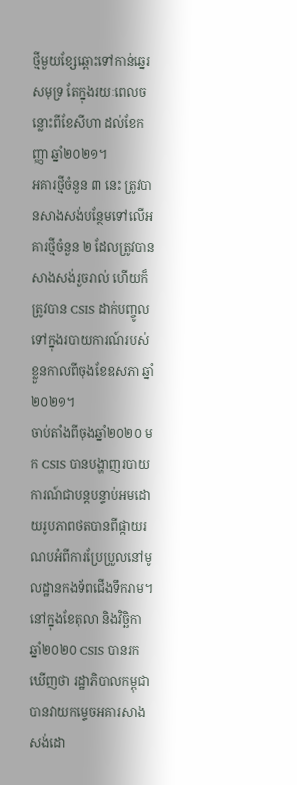ថ្មីមួយខ្សែឆ្ពោះទៅកាន់ឆ្នេរសមុទ្រ តែក្នុងរយៈពេលចន្លោះពីខែសីហា ដល់ខែកញ្ញា ឆ្នាំ២០២១។
អគារថ្មីចំនួន ៣ នេះ ត្រូវបានសាងសង់បន្ថែមទៅលើអគារថ្មីចំនួន ២ ដែលត្រូវបានសាងសង់រួចរាល់ ហើយក៏ត្រូវបាន CSIS ដាក់បញ្ចូលទៅក្នុងរបាយការណ៍របស់ខ្លួនកាលពីចុងខែឧសភា ឆ្នាំ២០២១។
ចាប់តាំងពីចុងឆ្នាំ២០២០ មក CSIS បានបង្ហាញរបាយការណ៍ជាបន្តបន្ទាប់អមដោយរូបភាពថតបានពីផ្កាយរណបអំពីការប្រែប្រួលនៅមូលដ្ឋានកងទ័ពជើងទឹករាម។ នៅក្នុងខែតុលា និងវិច្ឆិកា ឆ្នាំ២០២០ CSIS បានរកឃើញថា រដ្ឋាភិបាលកម្ពុជាបានវាយកម្ទេចអគារសាងសង់ដោ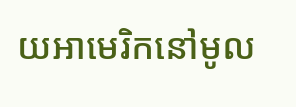យអាមេរិកនៅមូល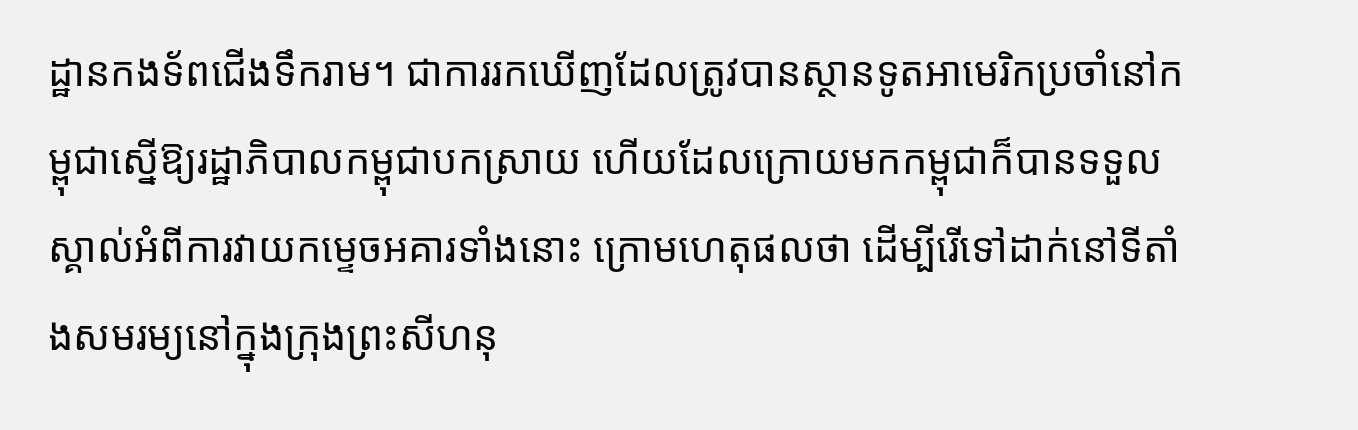ដ្ឋានកងទ័ពជើងទឹករាម។ ជាការរកឃើញដែលត្រូវបានស្ថានទូតអាមេរិកប្រចាំនៅកម្ពុជាស្នើឱ្យរដ្ឋាភិបាលកម្ពុជាបកស្រាយ ហើយដែលក្រោយមកកម្ពុជាក៏បានទទួលស្គាល់អំពីការវាយកម្ទេចអគារទាំងនោះ ក្រោមហេតុផលថា ដើម្បីរើទៅដាក់នៅទីតាំងសមរម្យនៅក្នុងក្រុងព្រះសីហនុ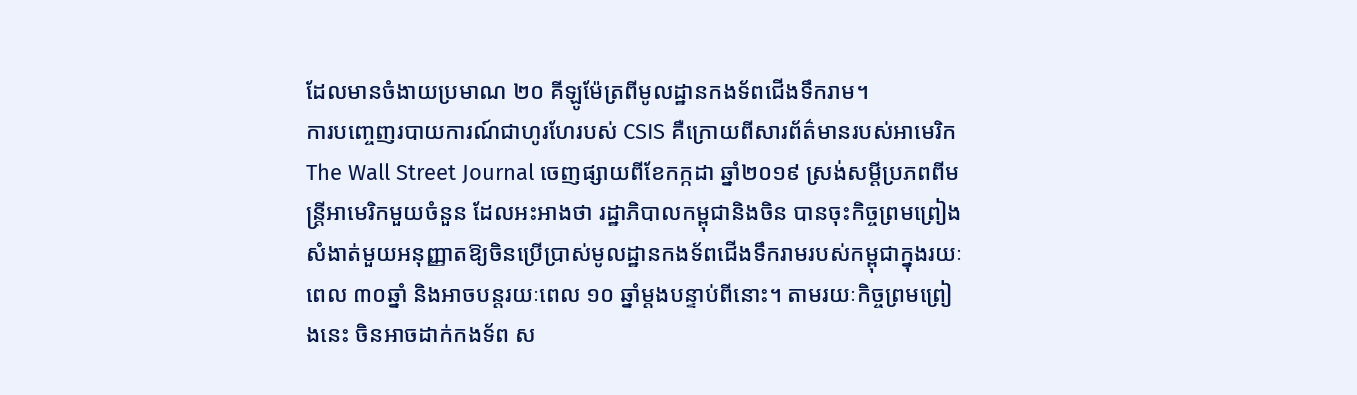ដែលមានចំងាយប្រមាណ ២០ គីឡូម៉ែត្រពីមូលដ្ឋានកងទ័ពជើងទឹករាម។
ការបញ្ចេញរបាយការណ៍ជាហូរហែរបស់ CSIS គឺក្រោយពីសារព័ត៌មានរបស់អាមេរិក The Wall Street Journal ចេញផ្សាយពីខែកក្កដា ឆ្នាំ២០១៩ ស្រង់សម្ដីប្រភពពីមន្ត្រីអាមេរិកមួយចំនួន ដែលអះអាងថា រដ្ឋាភិបាលកម្ពុជានិងចិន បានចុះកិច្ចព្រមព្រៀងសំងាត់មួយអនុញ្ញាតឱ្យចិនប្រើប្រាស់មូលដ្ឋានកងទ័ពជើងទឹករាមរបស់កម្ពុជាក្នុងរយៈពេល ៣០ឆ្នាំ និងអាចបន្តរយៈពេល ១០ ឆ្នាំម្តងបន្ទាប់ពីនោះ។ តាមរយៈកិច្ចព្រមព្រៀងនេះ ចិនអាចដាក់កងទ័ព ស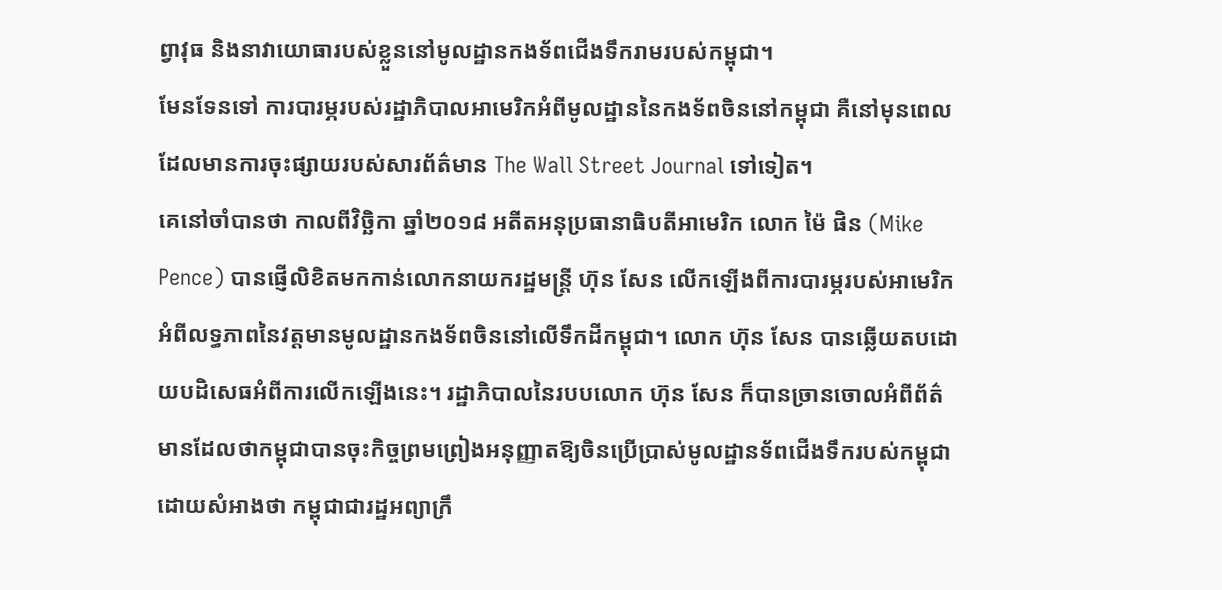ព្វាវុធ និងនាវាយោធារបស់ខ្លួននៅមូលដ្ឋានកងទ័ពជើងទឹករាមរបស់កម្ពុជា។
មែនទែនទៅ ការបារម្ភរបស់រដ្ឋាភិបាលអាមេរិកអំពីមូលដ្ឋាននៃកងទ័ពចិននៅកម្ពុជា គឺនៅមុនពេលដែលមានការចុះផ្សាយរបស់សារព័ត៌មាន The Wall Street Journal ទៅទៀត។
គេនៅចាំបានថា កាលពីវិច្ឆិកា ឆ្នាំ២០១៨ អតីតអនុប្រធានាធិបតីអាមេរិក លោក ម៉ៃ ផិន (Mike Pence) បានផ្ញើលិខិតមកកាន់លោកនាយករដ្ឋមន្ត្រី ហ៊ុន សែន លើកឡើងពីការបារម្ភរបស់អាមេរិកអំពីលទ្ធភាពនៃវត្តមានមូលដ្ឋានកងទ័ពចិននៅលើទឹកដីកម្ពុជា។ លោក ហ៊ុន សែន បានឆ្លើយតបដោយបដិសេធអំពីការលើកឡើងនេះ។ រដ្ឋាភិបាលនៃរបបលោក ហ៊ុន សែន ក៏បានច្រានចោលអំពីព័ត៌មានដែលថាកម្ពុជាបានចុះកិច្ចព្រមព្រៀងអនុញ្ញាតឱ្យចិនប្រើប្រាស់មូលដ្ឋានទ័ពជើងទឹករបស់កម្ពុជា ដោយសំអាងថា កម្ពុជាជារដ្ឋអព្យាក្រឹ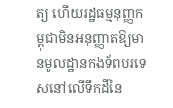ត្យ ហើយរដ្ឋធម្មនុញ្ញកម្ពុជាមិនអនុញ្ញាតឱ្យមានមូលដ្ឋានកងទ័ពបរទេសនៅលើទឹកដីនៃ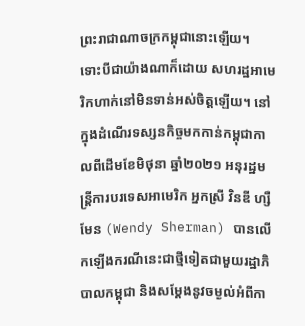ព្រះរាជាណាចក្រកម្ពុជានោះឡើយ។
ទោះបីជាយ៉ាងណាក៏ដោយ សហរដ្ឋអាមេរិកហាក់នៅមិនទាន់អស់ចិត្តឡើយ។ នៅក្នុងដំណើរទស្សនកិច្ចមកកាន់កម្ពុជាកាលពីដើមខែមិថុនា ឆ្នាំ២០២១ អនុរដ្ឋមន្ត្រីការបរទេសអាមេរិក អ្នកស្រី វិនឌី ហ្សឺមែន (Wendy Sherman) បានលើកឡើងករណីនេះជាថ្មីទៀតជាមួយរដ្ឋាភិបាលកម្ពុជា និងសម្ដែងនូវចម្ងល់អំពីកា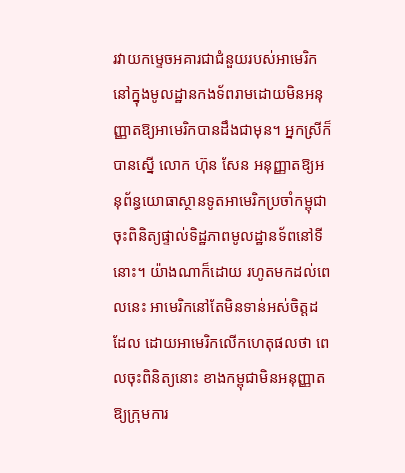រវាយកម្ទេចអគារជាជំនួយរបស់អាមេរិកនៅក្នុងមូលដ្ឋានកងទ័ពរាមដោយមិនអនុញ្ញាតឱ្យអាមេរិកបានដឹងជាមុន។ អ្នកស្រីក៏បានស្នើ លោក ហ៊ុន សែន អនុញ្ញាតឱ្យអនុព័ន្ធយោធាស្ថានទូតអាមេរិកប្រចាំកម្ពុជាចុះពិនិត្យផ្ទាល់ទិដ្ឋភាពមូលដ្ឋានទ័ពនៅទីនោះ។ យ៉ាងណាក៏ដោយ រហូតមកដល់ពេលនេះ អាមេរិកនៅតែមិនទាន់អស់ចិត្តដដែល ដោយអាមេរិកលើកហេតុផលថា ពេលចុះពិនិត្យនោះ ខាងកម្ពុជាមិនអនុញ្ញាតឱ្យក្រុមការ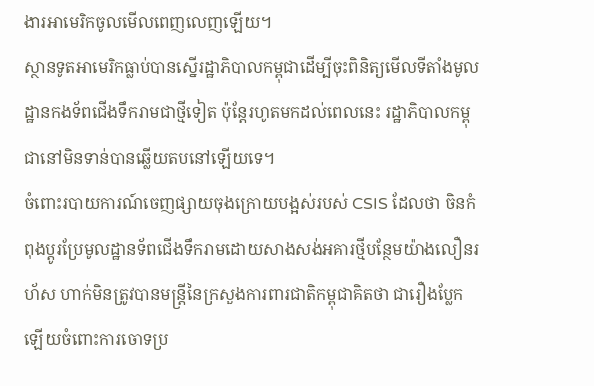ងារអាមេរិកចូលមើលពេញលេញឡើយ។
ស្ថានទូតអាមេរិកធ្លាប់បានស្នើរដ្ឋាភិបាលកម្ពុជាដើម្បីចុះពិនិត្យមើលទីតាំងមូលដ្ឋានកងទ័ពជើងទឹករាមជាថ្មីទៀត ប៉ុន្តែរហូតមកដល់ពេលនេះ រដ្ឋាភិបាលកម្ពុជានៅមិនទាន់បានឆ្លើយតបនៅឡើយទេ។
ចំពោះរបាយការណ៍ចេញផ្សាយចុងក្រោយបង្អស់របស់ CSIS ដែលថា ចិនកំពុងប្តូរប្រែមូលដ្ឋានទ័ពជើងទឹករាមដោយសាងសង់អគារថ្មីបន្ថែមយ៉ាងលឿនរហ័ស ហាក់មិនត្រូវបានមន្ត្រីនៃក្រសួងការពារជាតិកម្ពុជាគិតថា ជារឿងប្លែកឡើយចំពោះការចោទប្រ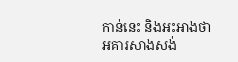កាន់នេះ និងអះអាងថា អគារសាងសង់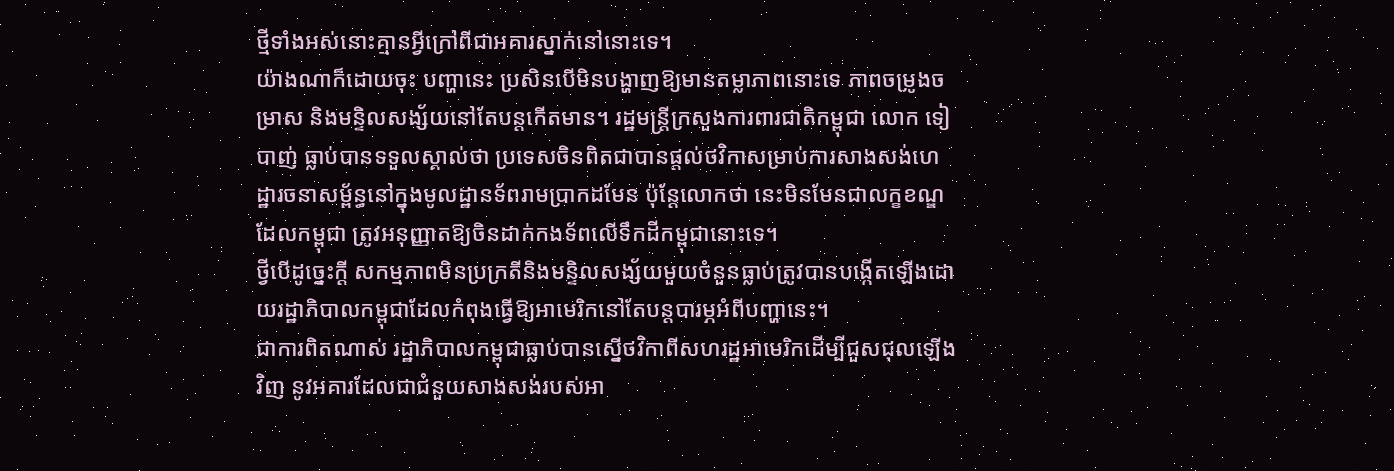ថ្មីទាំងអស់នោះគ្មានអ្វីក្រៅពីជាអគារស្នាក់នៅនោះទេ។
យ៉ាងណាក៏ដោយចុះ បញ្ហានេះ ប្រសិនបើមិនបង្ហាញឱ្យមានតម្លាភាពនោះទេ ភាពចម្រូងចម្រាស និងមន្ទិលសង្ស័យនៅតែបន្តកើតមាន។ រដ្ឋមន្ត្រីក្រសួងការពារជាតិកម្ពុជា លោក ទៀ បាញ់ ធ្លាប់បានទទួលស្គាល់ថា ប្រទេសចិនពិតជាបានផ្តល់ថវិកាសម្រាប់ការសាងសង់ហេដ្ឋារចនាសម្ព័ន្ធនៅក្នុងមូលដ្ឋានទ័ពរាមប្រាកដមែន ប៉ុន្តែលោកថា នេះមិនមែនជាលក្ខខណ្ឌដែលកម្ពុជា ត្រូវអនុញ្ញាតឱ្យចិនដាក់កងទ័ពលើទឹកដីកម្ពុជានោះទេ។
ថ្វីបើដូច្នេះក្តី សកម្មភាពមិនប្រក្រតីនិងមន្ទិលសង្ស័យមួយចំនួនធ្លាប់ត្រូវបានបង្កើតឡើងដោយរដ្ឋាភិបាលកម្ពុជាដែលកំពុងធ្វើឱ្យអាមេរិកនៅតែបន្តបារម្ភអំពីបញ្ហានេះ។
ជាការពិតណាស់ រដ្ឋាភិបាលកម្ពុជាធ្លាប់បានស្នើថវិកាពីសហរដ្ឋអាមេរិកដើម្បីជួសជុលឡើងវិញ នូវអគារដែលជាជំនួយសាងសង់របស់អា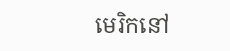មេរិកនៅ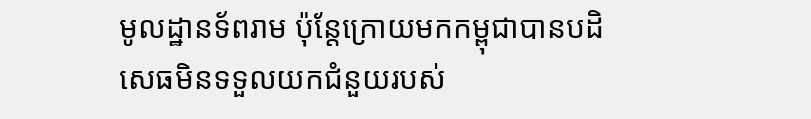មូលដ្ឋានទ័ពរាម ប៉ុន្តែក្រោយមកកម្ពុជាបានបដិសេធមិនទទួលយកជំនួយរបស់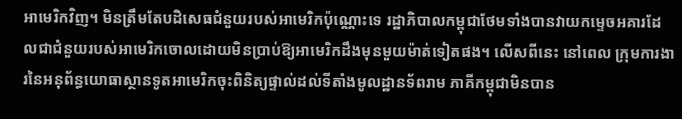អាមេរិកវិញ។ មិនត្រឹមតែបដិសេធជំនួយរបស់អាមេរិកប៉ុណ្ណោះទេ រដ្ឋាភិបាលកម្ពុជាថែមទាំងបានវាយកម្ទេចអគារដែលជាជំនួយរបស់អាមេរិកចោលដោយមិនប្រាប់ឱ្យអាមេរិកដឹងមុនមួយម៉ាត់ទៀតផង។ លើសពីនេះ នៅពេល ក្រុមការងារនៃអនុព័ន្ធយោធាស្ថានទូតអាមេរិកចុះពិនិត្យផ្ទាល់ដល់ទីតាំងមូលដ្ឋានទ័ពរាម ភាគីកម្ពុជាមិនបាន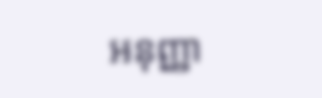អនុញ្ញា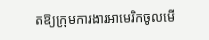តឱ្យក្រុមការងារអាមេរិកចូលមើ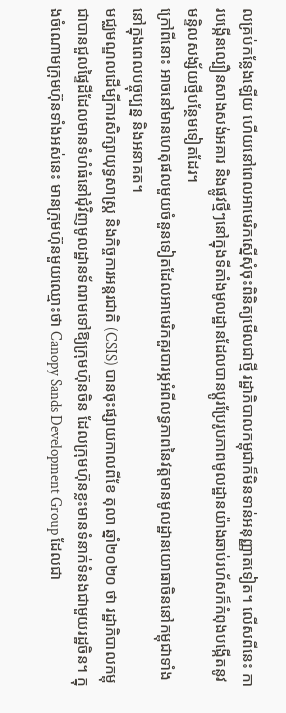លគ្រប់កន្លែងឡើយ ហើយនៅពេលអាមេរិកស្នើសុំចុះពិនិត្យមើលជាថ្មី រដ្ឋាភិបាលកម្ពុជាក៏មិនទាន់អនុញ្ញាតទៀត។ លើសពីនេះ ការបង្កើនល្បឿនសាងសង់អគារ និងផ្លូវថ្មីៗនៅក្នុងទីតាំងមូលដ្ឋានដែលបានប្តូរប្រែរូបភាពមូលដ្ឋានយ៉ាងឆាប់រហ័សក៏កំពុងបង្កើតនូវមន្ទិលសង្ស័យថ្មីបន្ថែមទៀតដែរ។
ក្រៅពីនោះ អាចនៅមានហេតុផលមួយចំនួនទៀតដែលអាមេរិកគួរបារម្ភអំពីលទ្ធភាពនៃវត្តមានមូលដ្ឋានយោធាចិននៅកម្ពុជាទាំងនៅក្នុងពេលបច្ចុប្បន្ន និងអនាគត។
មជ្ឈមណ្ឌលដើម្បីការសិក្សាយុទ្ធសាស្ត្រ និងកិច្ចការអន្តរជាតិ (CSIS) បានចុះផ្សាយកាលពីខែ តុលា ឆ្នាំ២០២០ ថា រដ្ឋាភិបាលកម្ពុជាបានជួលផ្ទៃដីដែលមានទំហំធំនៅជុំវិញមូលដ្ឋានទ័ពរាមទៅឱ្យក្រុមហ៊ុនចិន ដែលក្រុមហ៊ុនខ្លះមានទំនាក់ទំនងជាមួយរដ្ឋចិន។ ក្នុងចំណោមក្រុមហ៊ុនទាំងអស់នេះ មានក្រុមហ៊ុនមួយឈ្មោះថា Canopy Sands Development Group ដែលជា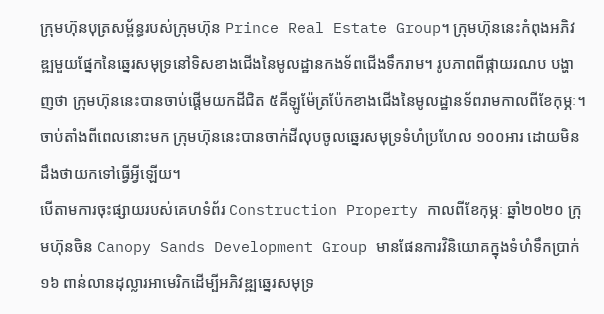ក្រុមហ៊ុនបុត្រសម្ព័ន្ធរបស់ក្រុមហ៊ុន Prince Real Estate Group។ ក្រុមហ៊ុននេះកំពុងអភិវឌ្ឍមួយផ្នែកនៃឆ្នេរសមុទ្រនៅទិសខាងជើងនៃមូលដ្ឋានកងទ័ពជើងទឹករាម។ រូបភាពពីផ្កាយរណប បង្ហាញថា ក្រុមហ៊ុននេះបានចាប់ផ្តើមយកដីជិត ៥គីឡូម៉ែត្រប៉ែកខាងជើងនៃមូលដ្ឋានទ័ពរាមកាលពីខែកុម្ភៈ។ ចាប់តាំងពីពេលនោះមក ក្រុមហ៊ុននេះបានចាក់ដីលុបចូលឆ្នេរសមុទ្រទំហំប្រហែល ១០០អារ ដោយមិនដឹងថាយកទៅធ្វើអ្វីឡើយ។
បើតាមការចុះផ្សាយរបស់គេហទំព័រ Construction Property កាលពីខែកុម្ភៈ ឆ្នាំ២០២០ ក្រុមហ៊ុនចិន Canopy Sands Development Group មានផែនការវិនិយោគក្នុងទំហំទឹកប្រាក់ ១៦ ពាន់លានដុល្លារអាមេរិកដើម្បីអភិវឌ្ឍឆ្នេរសមុទ្រ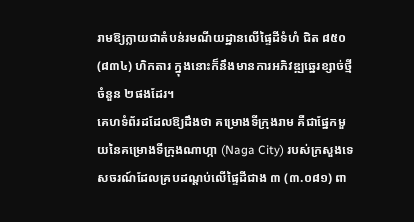រាមឱ្យក្លាយជាតំបន់រមណីយដ្ឋានលើផ្ទៃដីទំហំ ជិត ៨៥០ (៨៣៤) ហិកតារ ក្នុងនោះក៏នឹងមានការអភិវឌ្ឍឆ្នេរខ្សាច់ថ្មីចំនួន ២ផងដែរ។
គេហទំព័រដដែលឱ្យដឹងថា គម្រោងទីក្រុងរាម គឺជាផ្នែកមួយនៃគម្រោងទីក្រុងណាហ្កា (Naga City) របស់ក្រសួងទេសចរណ៍ដែលគ្របដណ្តប់លើផ្ទៃដីជាង ៣ (៣.០៨១) ពា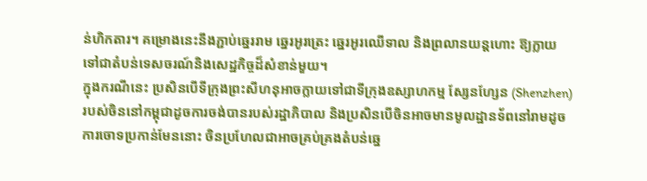ន់ហិកតារ។ គម្រោងនេះនឹងភ្ជាប់ឆ្នេររាម ឆ្នេរអូរត្រេះ ឆ្នេរអូរឈើទាល និងព្រលានយន្តហោះ ឱ្យក្លាយទៅជាតំបន់ទេសចរណ៍និងសេដ្ឋកិច្ចដ៏សំខាន់មួយ។
ក្នុងករណីនេះ ប្រសិនបើទីក្រុងព្រះសីហនុអាចក្លាយទៅជាទីក្រុងឧស្សាហកម្ម ស្សែនហ្សែន (Shenzhen) របស់ចិននៅកម្ពុជាដូចការចង់បានរបស់រដ្ឋាភិបាល និងប្រសិនបើចិនអាចមានមូលដ្ឋានទ័ពនៅរាមដូចការចោទប្រកាន់មែននោះ ចិនប្រហែលជាអាចគ្រប់គ្រងតំបន់ឆ្នេ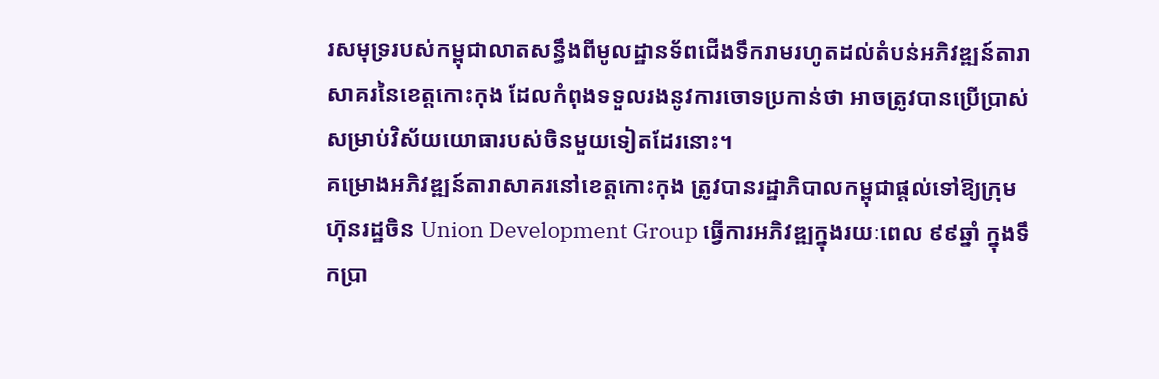រសមុទ្ររបស់កម្ពុជាលាតសន្ធឹងពីមូលដ្ឋានទ័ពជើងទឹករាមរហូតដល់តំបន់អភិវឌ្ឍន៍តារាសាគរនៃខេត្តកោះកុង ដែលកំពុងទទួលរងនូវការចោទប្រកាន់ថា អាចត្រូវបានប្រើប្រាស់សម្រាប់វិស័យយោធារបស់ចិនមួយទៀតដែរនោះ។
គម្រោងអភិវឌ្ឍន៍តារាសាគរនៅខេត្តកោះកុង ត្រូវបានរដ្ឋាភិបាលកម្ពុជាផ្តល់ទៅឱ្យក្រុមហ៊ុនរដ្ឋចិន Union Development Group ធ្វើការអភិវឌ្ឍក្នុងរយៈពេល ៩៩ឆ្នាំ ក្នុងទឹកប្រា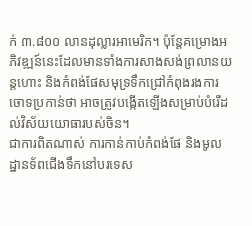ក់ ៣.៨០០ លានដុល្លារអាមេរិក។ ប៉ុន្តែគម្រោងអភិវឌ្ឍន៍នេះដែលមានទាំងការសាងសង់ព្រលានយន្តហោះ និងកំពង់ផែសមុទ្រទឹកជ្រៅកំពុងរងការចោទប្រកាន់ថា អាចត្រូវបង្កើតឡើងសម្រាប់បំរើដល់វិស័យយោធារបស់ចិន។
ជាការពិតណាស់ ការកាន់កាប់កំពង់ផែ និងមូលដ្ឋានទ័ពជើងទឹកនៅបរទេស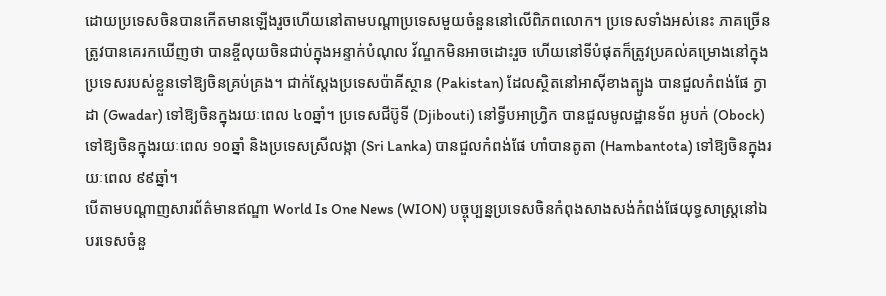ដោយប្រទេសចិនបានកើតមានឡើងរួចហើយនៅតាមបណ្តាប្រទេសមួយចំនួននៅលើពិភពលោក។ ប្រទេសទាំងអស់នេះ ភាគច្រើនត្រូវបានគេរកឃើញថា បានខ្ចីលុយចិនជាប់ក្នុងអន្ទាក់បំណុល វ័ណ្ឌកមិនអាចដោះរួច ហើយនៅទីបំផុតក៏ត្រូវប្រគល់គម្រោងនៅក្នុងប្រទេសរបស់ខ្លួនទៅឱ្យចិនគ្រប់គ្រង។ ជាក់ស្តែងប្រទេសប៉ាគីស្ថាន (Pakistan) ដែលស្ថិតនៅអាស៊ីខាងត្បូង បានជួលកំពង់ផែ ក្វាដា (Gwadar) ទៅឱ្យចិនក្នុងរយៈពេល ៤០ឆ្នាំ។ ប្រទេសជីប៊ូទី (Djibouti) នៅទ្វីបអាហ្រិ្វក បានជួលមូលដ្ឋានទ័ព អូបក់ (Obock) ទៅឱ្យចិនក្នុងរយៈពេល ១០ឆ្នាំ និងប្រទេសស្រីលង្កា (Sri Lanka) បានជួលកំពង់ផែ ហាំបានតូតា (Hambantota) ទៅឱ្យចិនក្នុងរយៈពេល ៩៩ឆ្នាំ។
បើតាមបណ្តាញសារព័ត៌មានឥណ្ឌា World Is One News (WION) បច្ចុប្បន្នប្រទេសចិនកំពុងសាងសង់កំពង់ផែយុទ្ធសាស្ត្រនៅឯបរទេសចំនួ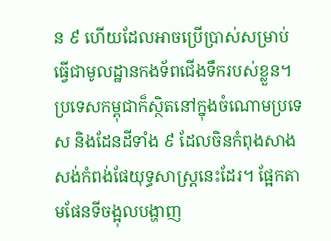ន ៩ ហើយដែលអាចប្រើប្រាស់សម្រាប់ធ្វើជាមូលដ្ឋានកងទ័ពជើងទឹករបស់ខ្លួន។ ប្រទេសកម្ពុជាក៏ស្ថិតនៅក្នុងចំណោមប្រទេស និងដែនដីទាំង ៩ ដែលចិនកំពុងសាងសង់កំពង់ផែយុទ្ធសាស្ត្រនេះដែរ។ ផ្អែកតាមផែនទីចង្អុលបង្ហាញ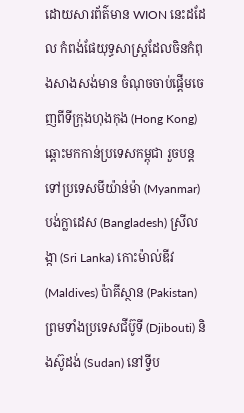ដោយសារព័ត៌មាន WION នេះដដែល កំពង់ផែយុទ្ធសាស្ត្រដែលចិនកំពុងសាងសង់មាន ចំណុចចាប់ផ្តើមចេញពីទីក្រុងហុងកុង (Hong Kong) ឆ្ពោះមកកាន់ប្រទេសកម្ពុជា រួចបន្តទៅប្រទេសមីយ៉ាន់ម៉ា (Myanmar) បង់ក្លាដេស (Bangladesh) ស្រីលង្កា (Sri Lanka) កោះម៉ាល់ឌីវ (Maldives) ប៉ាគីស្ថាន (Pakistan) ព្រមទាំងប្រទេសជីប៊ូទី (Djibouti) និងស៊ូដង់ (Sudan) នៅទ្វីប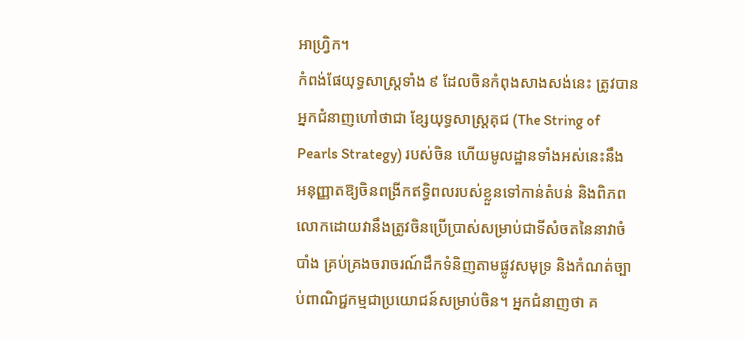អាហ្វ្រិក។
កំពង់ផែយុទ្ធសាស្ត្រទាំង ៩ ដែលចិនកំពុងសាងសង់នេះ ត្រូវបានអ្នកជំនាញហៅថាជា ខ្សែយុទ្ធសាស្ត្រគុជ (The String of Pearls Strategy) របស់ចិន ហើយមូលដ្ឋានទាំងអស់នេះនឹង អនុញ្ញាតឱ្យចិនពង្រីកឥទ្ធិពលរបស់ខ្លួនទៅកាន់តំបន់ និងពិភពលោកដោយវានឹងត្រូវចិនប្រើប្រាស់សម្រាប់ជាទីសំចតនៃនាវាចំបាំង គ្រប់គ្រងចរាចរណ៍ដឹកទំនិញតាមផ្លូវសមុទ្រ និងកំណត់ច្បាប់ពាណិជ្ជកម្មជាប្រយោជន៍សម្រាប់ចិន។ អ្នកជំនាញថា គ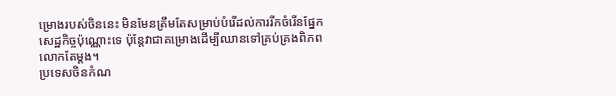ម្រោងរបស់ចិននេះ មិនមែនត្រឹមតែសម្រាប់បំរើដល់ការរីកចំរើនផ្នែកសេដ្ឋកិច្ចប៉ុណ្ណោះទេ ប៉ុន្តែវាជាគម្រោងដើម្បីឈានទៅគ្រប់គ្រងពិភពលោកតែម្តង។
ប្រទេសចិនកំណ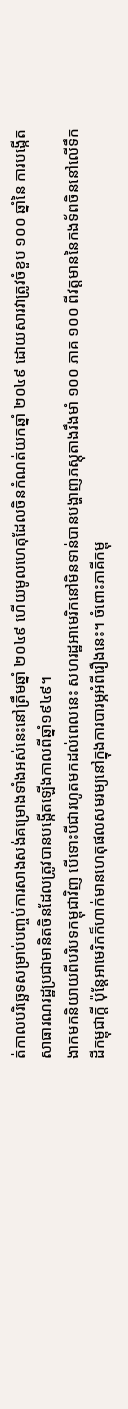ត់កាលបរិច្ឆេទសម្រាប់បញ្ចប់ការសាងសង់គម្រោងទាំងអស់នេះនៅត្រឹមឆ្នាំ ២០៤៩ ហើយមូលហេតុដែលចិនកំណត់យកឆ្នាំ ២០៤៩ ដោយសារវាត្រូវចំខួប ១០០ ឆ្នាំនៃ ការបង្កើតសាធារណរដ្ឋប្រជាមានិតចិនដែលត្រូវបានបង្កើតឡើងកាលពីឆ្នាំ១៩៤៩។
ងាកមកនិយាយពីបរិបទកម្ពុជាវិញ បើទោះបីជារហូតមកដល់ពេលនេះ សហរដ្ឋអាមេរិកនៅមិនទាន់បានបង្ហាញភស្តុតាងរឹងមាំ ១០០ ភាគ ១០០ ពីវត្តមាននៃកងទ័ពចិននៅលើទឹកដីកម្ពុជាក្តី ប៉ុន្តែអាមេរិកក៏ហាក់មានហេតុផលសមរម្យនៅក្នុងការបារម្ភអំពីរឿងនេះ។ ចំពោះភាគីកម្ពុ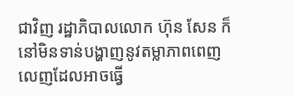ជាវិញ រដ្ឋាភិបាលលោក ហ៊ុន សែន ក៏នៅមិនទាន់បង្ហាញនូវតម្លាភាពពេញលេញដែលអាចធ្វើ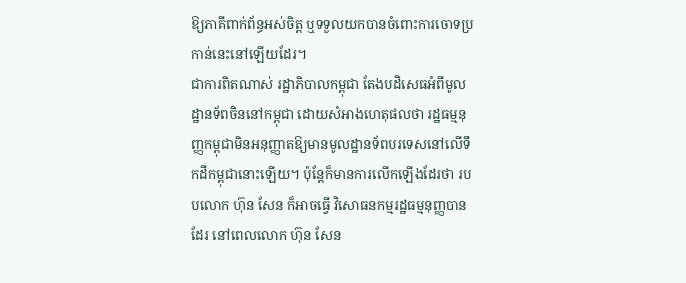ឱ្យភាគីពាក់ព័ន្ធអស់ចិត្ត ឬទទួលយកបានចំពោះការចោទប្រកាន់នេះនៅឡើយដែរ។
ជាការពិតណាស់ រដ្ឋាភិបាលកម្ពុជា តែងបដិសេធអំពីមូលដ្ឋានទ័ពចិននៅកម្ពុជា ដោយសំអាងហេតុផលថា រដ្ឋធម្មនុញ្ញកម្ពុជាមិនអនុញ្ញាតឱ្យមានមូលដ្ឋានទ័ពបរទេសនៅលើទឹកដីកម្ពុជានោះឡើយ។ ប៉ុន្តែក៏មានការលើកឡើងដែរថា របបលោក ហ៊ុន សែន ក៏អាចធ្វើ វិសោធនកម្មរដ្ឋធម្មនុញ្ញបានដែរ នៅពេលលោក ហ៊ុន សែន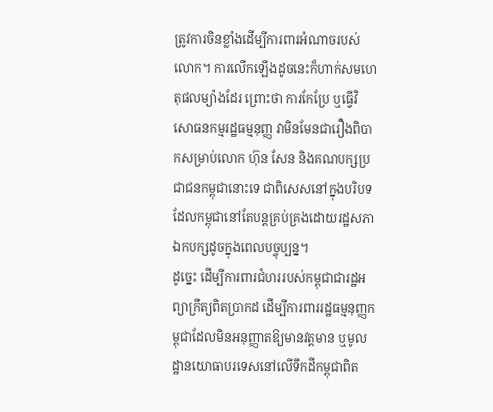ត្រូវការចិនខ្លាំងដើម្បីការពារអំណាចរបស់លោក។ ការលើកឡើងដូចនេះក៏ហាក់សមហេតុផលម្យ៉ាងដែរ ព្រោះថា ការកែប្រែ ឬធ្វើវិសោធនកម្មរដ្ឋធម្មនុញ្ញ វាមិនមែនជារឿងពិបាកសម្រាប់លោក ហ៊ុន សែន និងគណបក្សប្រជាជនកម្ពុជានោះទេ ជាពិសេសនៅក្នុងបរិបទដែលកម្ពុជានៅតែបន្តគ្រប់គ្រងដោយរដ្ឋសភាឯកបក្សដូចក្នុងពេលបច្ចុប្បន្ន។
ដូច្នេះ ដើម្បីការពារជំហររបស់កម្ពុជាជារដ្ឋអព្យាក្រឹត្យពិតប្រាកដ ដើម្បីការពាររដ្ឋធម្មនុញ្ញកម្ពុជាដែលមិនអនុញ្ញាតឱ្យមានវត្តមាន ឬមូលដ្ឋានយោធាបរទេសនៅលើទឹកដីកម្ពុជាពិត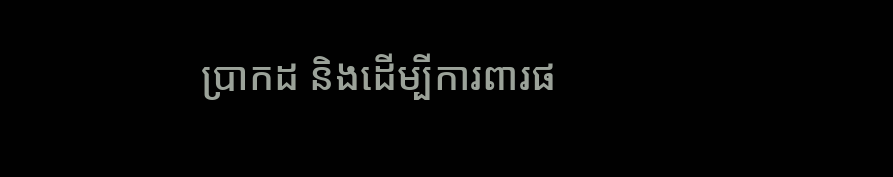ប្រាកដ និងដើម្បីការពារផ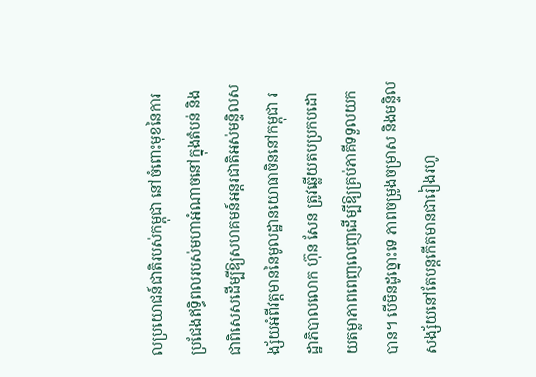លប្រយោជន៍ជាតិរបស់កម្ពុជា នៅចំពោះមុខនៃការប្រជែងឥទ្ធិពលរបស់មហាអំណាចនៅក្នុងតំបន់ និងជាពិសេសដើម្បីឱ្យសហគមន៍អន្តរជាតិអស់មន្ទិលសង្ស័យអំពីវត្តមាននៃមូលដ្ឋានយោធាចិននៅកម្ពុជា រដ្ឋាភិបាលលោក ហ៊ុន សែន ត្រូវឆ្លើយតបប្រកបដោយតម្លាភាពពេញលេញដើម្បីឱ្យគ្រប់ភាគីទទួលយកបាន។ បើមិនដូច្នោះទេ ភាពចម្រូងចម្រាស និងមន្ទិលសង្ស័យនៅតែបន្តកើតមានជារៀងរហូ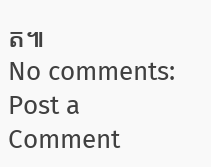ត៕
No comments:
Post a Comment